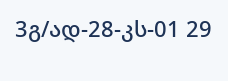3გ/ად-28-კს-01 29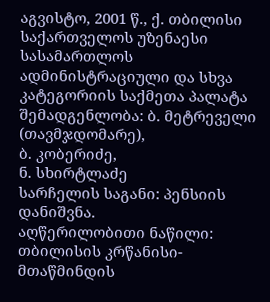აგვისტო, 2001 წ., ქ. თბილისი
საქართველოს უზენაესი სასამართლოს ადმინისტრაციული და სხვა კატეგორიის საქმეთა პალატა
შემადგენლობა: ბ. მეტრეველი (თავმჯდომარე),
ბ. კობერიძე,
ნ. სხირტლაძე
სარჩელის საგანი: პენსიის დანიშვნა.
აღწერილობითი ნაწილი:
თბილისის კრწანისი-მთაწმინდის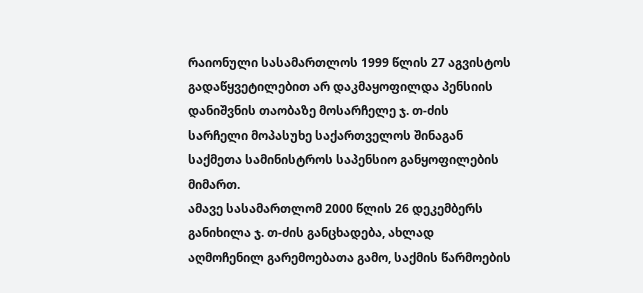რაიონული სასამართლოს 1999 წლის 27 აგვისტოს გადაწყვეტილებით არ დაკმაყოფილდა პენსიის დანიშვნის თაობაზე მოსარჩელე ჯ. თ-ძის სარჩელი მოპასუხე საქართველოს შინაგან საქმეთა სამინისტროს საპენსიო განყოფილების მიმართ.
ამავე სასამართლომ 2000 წლის 26 დეკემბერს განიხილა ჯ. თ-ძის განცხადება, ახლად აღმოჩენილ გარემოებათა გამო, საქმის წარმოების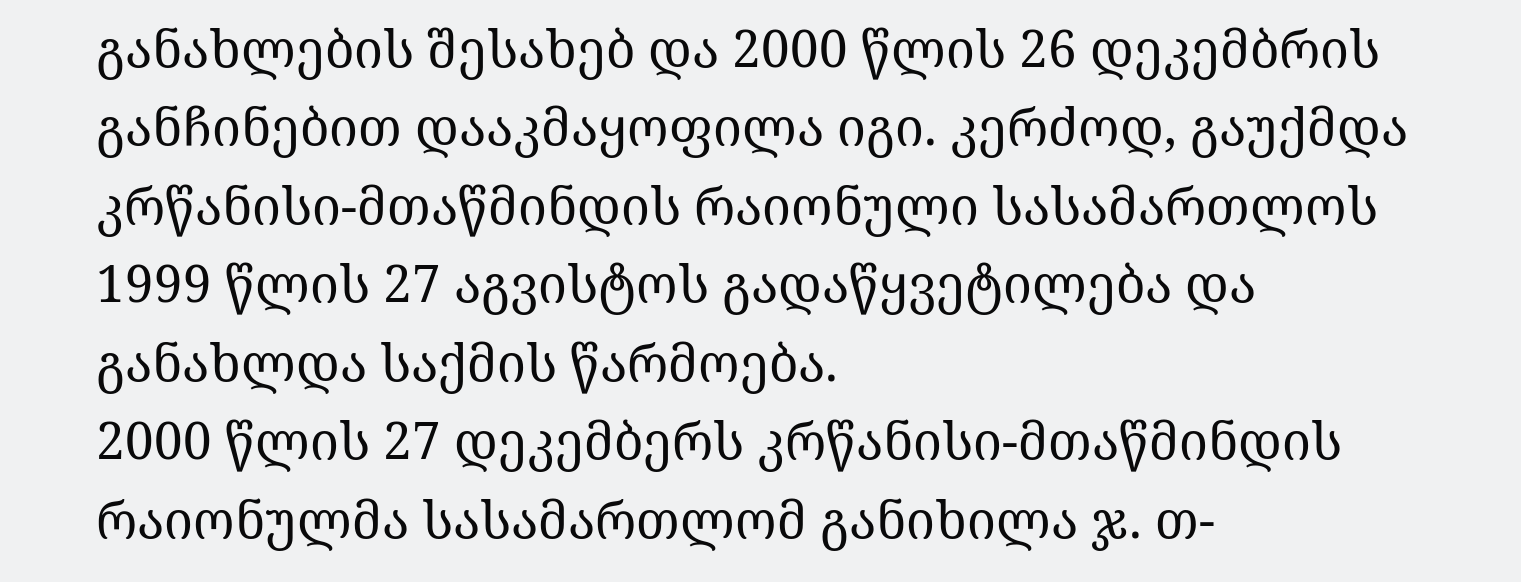განახლების შესახებ და 2000 წლის 26 დეკემბრის განჩინებით დააკმაყოფილა იგი. კერძოდ, გაუქმდა კრწანისი-მთაწმინდის რაიონული სასამართლოს 1999 წლის 27 აგვისტოს გადაწყვეტილება და განახლდა საქმის წარმოება.
2000 წლის 27 დეკემბერს კრწანისი-მთაწმინდის რაიონულმა სასამართლომ განიხილა ჯ. თ-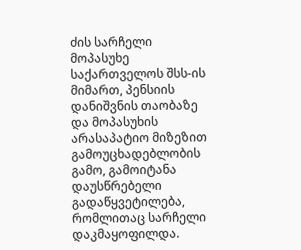ძის სარჩელი მოპასუხე საქართველოს შსს-ის მიმართ, პენსიის დანიშვნის თაობაზე და მოპასუხის არასაპატიო მიზეზით გამოუცხადებლობის გამო, გამოიტანა დაუსწრებელი გადაწყვეტილება, რომლითაც სარჩელი დაკმაყოფილდა.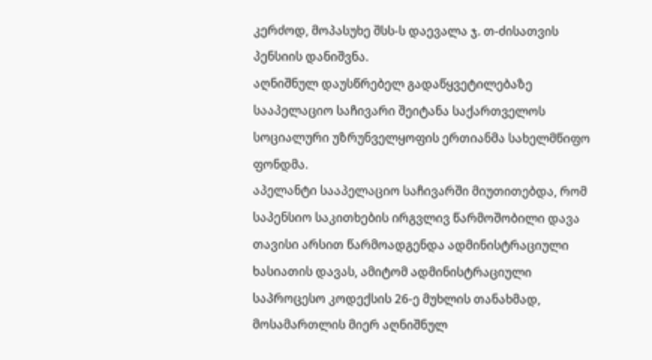კერძოდ, მოპასუხე შსს-ს დაევალა ჯ. თ-ძისათვის პენსიის დანიშვნა.
აღნიშნულ დაუსწრებელ გადაწყვეტილებაზე სააპელაციო საჩივარი შეიტანა საქართველოს სოციალური უზრუნველყოფის ერთიანმა სახელმწიფო ფონდმა.
აპელანტი სააპელაციო საჩივარში მიუთითებდა, რომ საპენსიო საკითხების ირგვლივ წარმოშობილი დავა თავისი არსით წარმოადგენდა ადმინისტრაციული ხასიათის დავას, ამიტომ ადმინისტრაციული საპროცესო კოდექსის 26-ე მუხლის თანახმად, მოსამართლის მიერ აღნიშნულ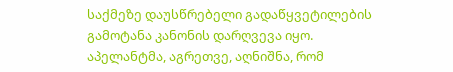საქმეზე დაუსწრებელი გადაწყვეტილების გამოტანა კანონის დარღვევა იყო.
აპელანტმა, აგრეთვე, აღნიშნა, რომ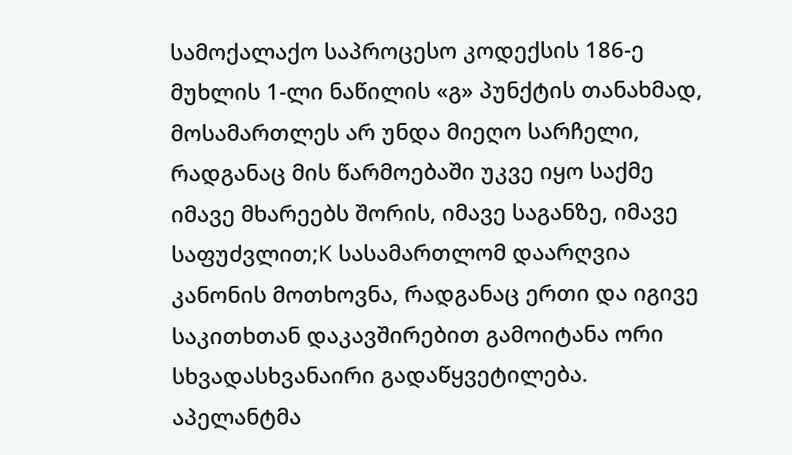სამოქალაქო საპროცესო კოდექსის 186-ე მუხლის 1-ლი ნაწილის «გ» პუნქტის თანახმად, მოსამართლეს არ უნდა მიეღო სარჩელი, რადგანაც მის წარმოებაში უკვე იყო საქმე იმავე მხარეებს შორის, იმავე საგანზე, იმავე საფუძვლით;K სასამართლომ დაარღვია კანონის მოთხოვნა, რადგანაც ერთი და იგივე საკითხთან დაკავშირებით გამოიტანა ორი სხვადასხვანაირი გადაწყვეტილება.
აპელანტმა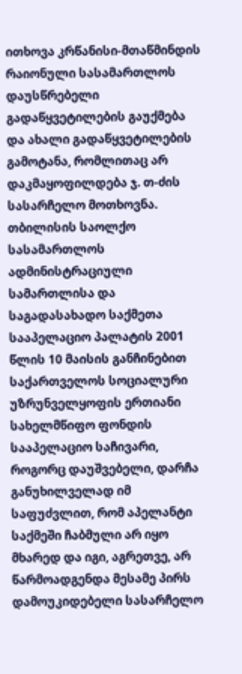ითხოვა კრწანისი-მთაწმინდის რაიონული სასამართლოს დაუსწრებელი გადაწყვეტილების გაუქმება და ახალი გადაწყვეტილების გამოტანა, რომლითაც არ დაკმაყოფილდება ჯ. თ-ძის სასარჩელო მოთხოვნა.
თბილისის საოლქო სასამართლოს ადმინისტრაციული სამართლისა და საგადასახადო საქმეთა სააპელაციო პალატის 2001 წლის 10 მაისის განჩინებით საქართველოს სოციალური უზრუნველყოფის ერთიანი სახელმწიფო ფონდის სააპელაციო საჩივარი, როგორც დაუშვებელი, დარჩა განუხილველად იმ საფუძვლით, რომ აპელანტი საქმეში ჩაბმული არ იყო მხარედ და იგი, აგრეთვე, არ წარმოადგენდა მესამე პირს დამოუკიდებელი სასარჩელო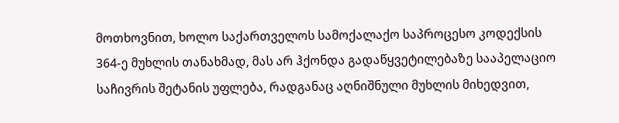მოთხოვნით, ხოლო საქართველოს სამოქალაქო საპროცესო კოდექსის 364-ე მუხლის თანახმად, მას არ ჰქონდა გადაწყვეტილებაზე სააპელაციო საჩივრის შეტანის უფლება, რადგანაც აღნიშნული მუხლის მიხედვით,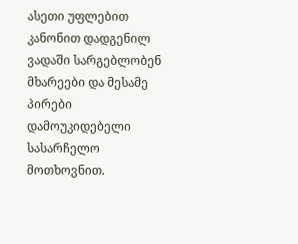ასეთი უფლებით კანონით დადგენილ ვადაში სარგებლობენ მხარეები და მესამე პირები დამოუკიდებელი სასარჩელო მოთხოვნით.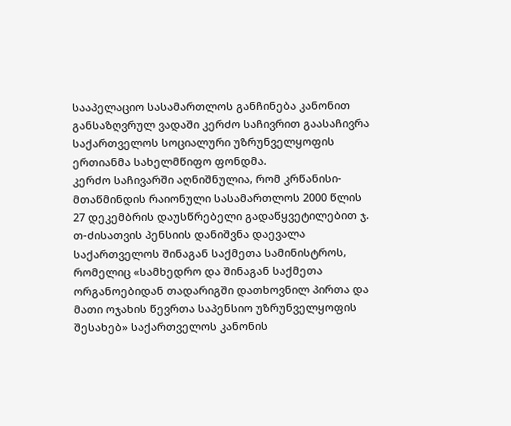სააპელაციო სასამართლოს განჩინება კანონით განსაზღვრულ ვადაში კერძო საჩივრით გაასაჩივრა საქართველოს სოციალური უზრუნველყოფის ერთიანმა სახელმწიფო ფონდმა.
კერძო საჩივარში აღნიშნულია, რომ კრწანისი-მთაწმინდის რაიონული სასამართლოს 2000 წლის 27 დეკემბრის დაუსწრებელი გადაწყვეტილებით ჯ. თ-ძისათვის პენსიის დანიშვნა დაევალა საქართველოს შინაგან საქმეთა სამინისტროს, რომელიც «სამხედრო და შინაგან საქმეთა ორგანოებიდან თადარიგში დათხოვნილ პირთა და მათი ოჯახის წევრთა საპენსიო უზრუნველყოფის შესახებ» საქართველოს კანონის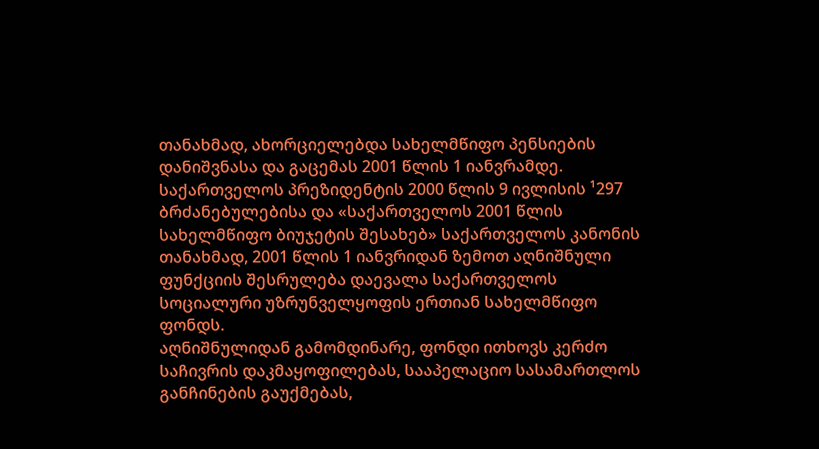თანახმად, ახორციელებდა სახელმწიფო პენსიების დანიშვნასა და გაცემას 2001 წლის 1 იანვრამდე. საქართველოს პრეზიდენტის 2000 წლის 9 ივლისის ¹297 ბრძანებულებისა და «საქართველოს 2001 წლის სახელმწიფო ბიუჯეტის შესახებ» საქართველოს კანონის თანახმად, 2001 წლის 1 იანვრიდან ზემოთ აღნიშნული ფუნქციის შესრულება დაევალა საქართველოს სოციალური უზრუნველყოფის ერთიან სახელმწიფო ფონდს.
აღნიშნულიდან გამომდინარე, ფონდი ითხოვს კერძო საჩივრის დაკმაყოფილებას, სააპელაციო სასამართლოს განჩინების გაუქმებას,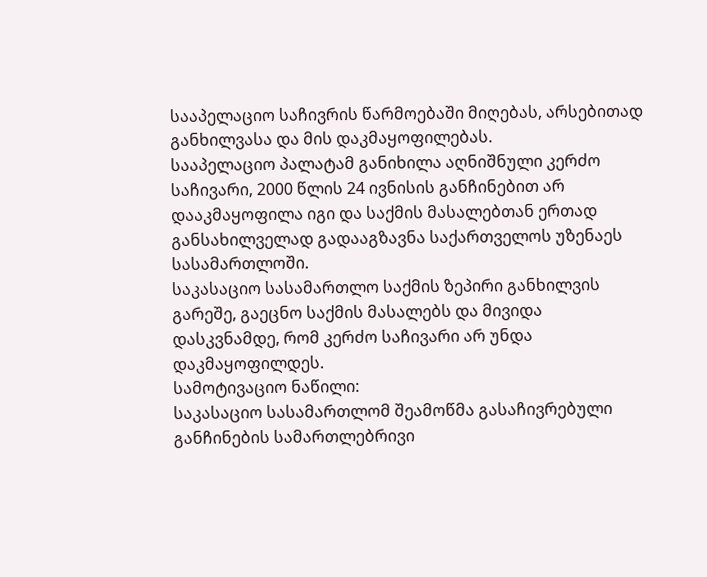სააპელაციო საჩივრის წარმოებაში მიღებას, არსებითად განხილვასა და მის დაკმაყოფილებას.
სააპელაციო პალატამ განიხილა აღნიშნული კერძო საჩივარი, 2000 წლის 24 ივნისის განჩინებით არ დააკმაყოფილა იგი და საქმის მასალებთან ერთად განსახილველად გადააგზავნა საქართველოს უზენაეს სასამართლოში.
საკასაციო სასამართლო საქმის ზეპირი განხილვის გარეშე, გაეცნო საქმის მასალებს და მივიდა დასკვნამდე, რომ კერძო საჩივარი არ უნდა დაკმაყოფილდეს.
სამოტივაციო ნაწილი:
საკასაციო სასამართლომ შეამოწმა გასაჩივრებული განჩინების სამართლებრივი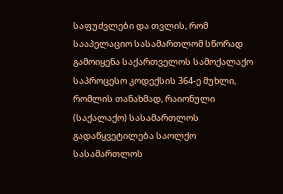საფუძვლები და თვლის, რომ სააპელაციო სასამართლომ სწორად გამოიყენა საქართველოს სამოქალაქო საპროცესო კოდექსის 364-ე მუხლი, რომლის თანახმად, რაიონული (საქალაქო) სასამართლოს გადაწყვეტილება საოლქო სასამართლოს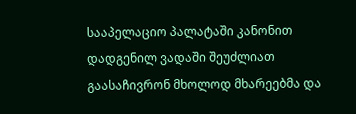სააპელაციო პალატაში კანონით დადგენილ ვადაში შეუძლიათ გაასაჩივრონ მხოლოდ მხარეებმა და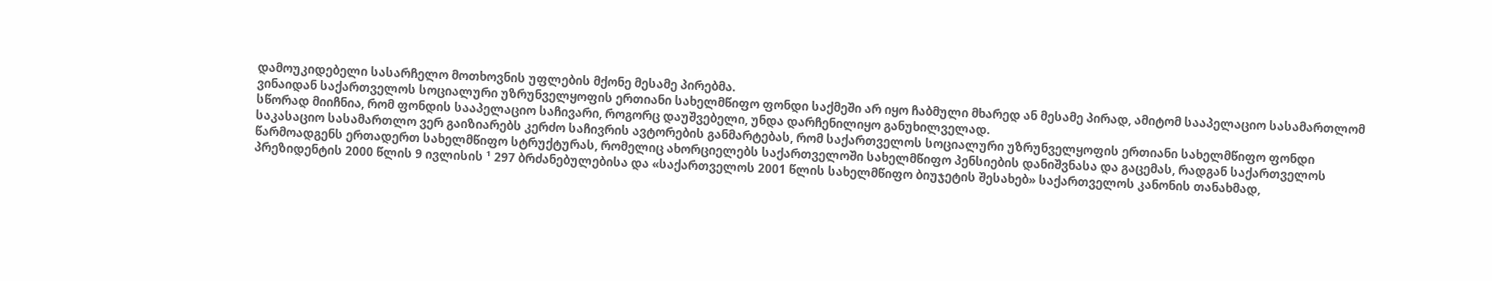დამოუკიდებელი სასარჩელო მოთხოვნის უფლების მქონე მესამე პირებმა.
ვინაიდან საქართველოს სოციალური უზრუნველყოფის ერთიანი სახელმწიფო ფონდი საქმეში არ იყო ჩაბმული მხარედ ან მესამე პირად, ამიტომ სააპელაციო სასამართლომ სწორად მიიჩნია, რომ ფონდის სააპელაციო საჩივარი, როგორც დაუშვებელი, უნდა დარჩენილიყო განუხილველად.
საკასაციო სასამართლო ვერ გაიზიარებს კერძო საჩივრის ავტორების განმარტებას, რომ საქართველოს სოციალური უზრუნველყოფის ერთიანი სახელმწიფო ფონდი წარმოადგენს ერთადერთ სახელმწიფო სტრუქტურას, რომელიც ახორციელებს საქართველოში სახელმწიფო პენსიების დანიშვნასა და გაცემას, რადგან საქართველოს პრეზიდენტის 2000 წლის 9 ივლისის ¹ 297 ბრძანებულებისა და «საქართველოს 2001 წლის სახელმწიფო ბიუჯეტის შესახებ» საქართველოს კანონის თანახმად,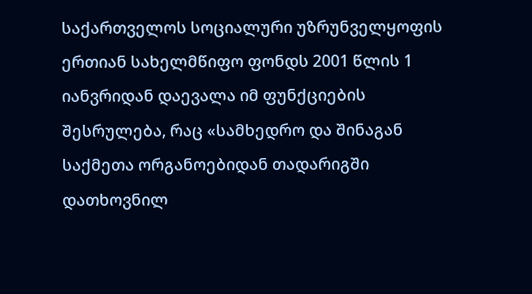საქართველოს სოციალური უზრუნველყოფის ერთიან სახელმწიფო ფონდს 2001 წლის 1 იანვრიდან დაევალა იმ ფუნქციების შესრულება, რაც «სამხედრო და შინაგან საქმეთა ორგანოებიდან თადარიგში დათხოვნილ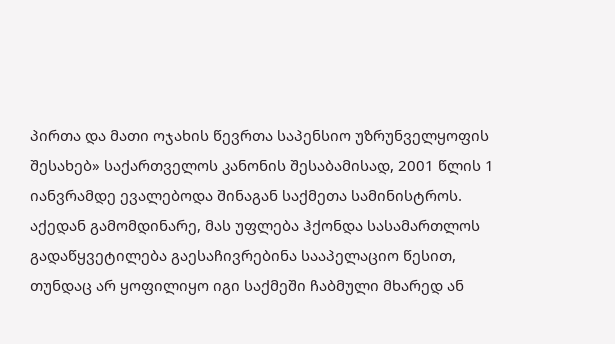პირთა და მათი ოჯახის წევრთა საპენსიო უზრუნველყოფის შესახებ» საქართველოს კანონის შესაბამისად, 2001 წლის 1 იანვრამდე ევალებოდა შინაგან საქმეთა სამინისტროს. აქედან გამომდინარე, მას უფლება ჰქონდა სასამართლოს გადაწყვეტილება გაესაჩივრებინა სააპელაციო წესით, თუნდაც არ ყოფილიყო იგი საქმეში ჩაბმული მხარედ ან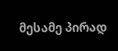მესამე პირად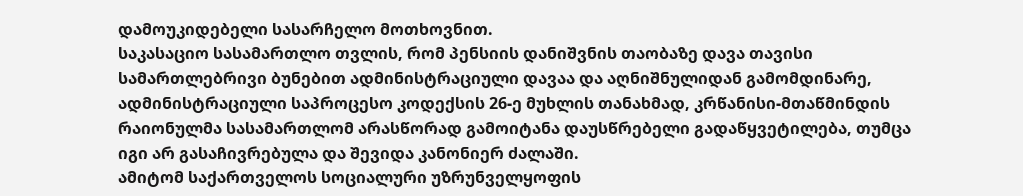დამოუკიდებელი სასარჩელო მოთხოვნით.
საკასაციო სასამართლო თვლის, რომ პენსიის დანიშვნის თაობაზე დავა თავისი სამართლებრივი ბუნებით ადმინისტრაციული დავაა და აღნიშნულიდან გამომდინარე, ადმინისტრაციული საპროცესო კოდექსის 26-ე მუხლის თანახმად, კრწანისი-მთაწმინდის რაიონულმა სასამართლომ არასწორად გამოიტანა დაუსწრებელი გადაწყვეტილება, თუმცა იგი არ გასაჩივრებულა და შევიდა კანონიერ ძალაში.
ამიტომ საქართველოს სოციალური უზრუნველყოფის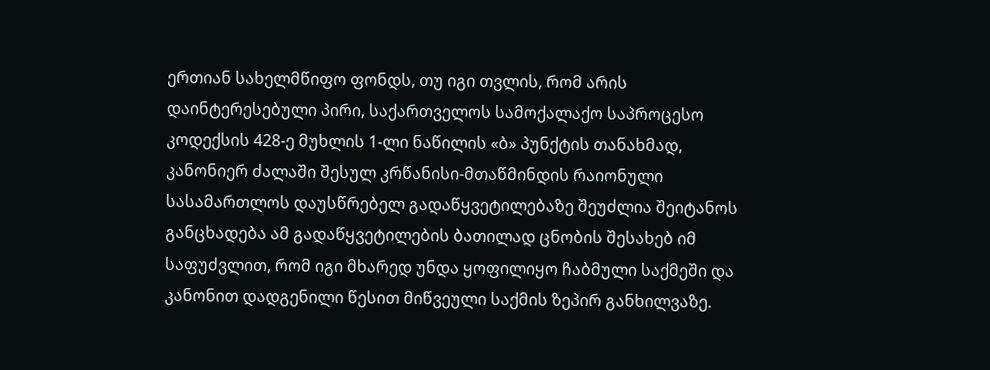ერთიან სახელმწიფო ფონდს, თუ იგი თვლის, რომ არის დაინტერესებული პირი, საქართველოს სამოქალაქო საპროცესო კოდექსის 428-ე მუხლის 1-ლი ნაწილის «ბ» პუნქტის თანახმად, კანონიერ ძალაში შესულ კრწანისი-მთაწმინდის რაიონული სასამართლოს დაუსწრებელ გადაწყვეტილებაზე შეუძლია შეიტანოს განცხადება ამ გადაწყვეტილების ბათილად ცნობის შესახებ იმ საფუძვლით, რომ იგი მხარედ უნდა ყოფილიყო ჩაბმული საქმეში და კანონით დადგენილი წესით მიწვეული საქმის ზეპირ განხილვაზე.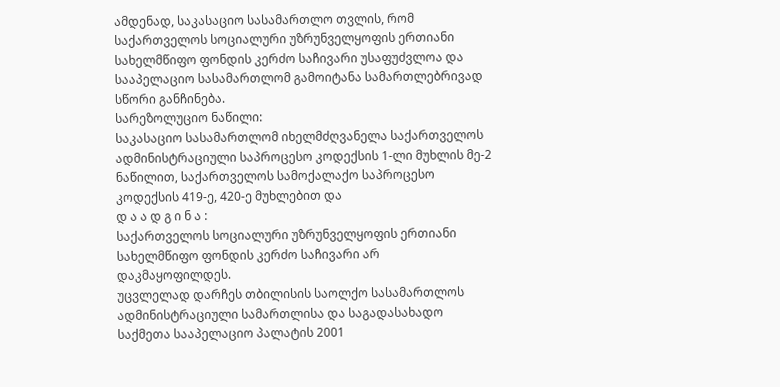ამდენად, საკასაციო სასამართლო თვლის, რომ საქართველოს სოციალური უზრუნველყოფის ერთიანი სახელმწიფო ფონდის კერძო საჩივარი უსაფუძვლოა და სააპელაციო სასამართლომ გამოიტანა სამართლებრივად სწორი განჩინება.
სარეზოლუციო ნაწილი:
საკასაციო სასამართლომ იხელმძღვანელა საქართველოს ადმინისტრაციული საპროცესო კოდექსის 1-ლი მუხლის მე-2 ნაწილით, საქართველოს სამოქალაქო საპროცესო კოდექსის 419-ე, 420-ე მუხლებით და
დ ა ა დ გ ი ნ ა :
საქართველოს სოციალური უზრუნველყოფის ერთიანი სახელმწიფო ფონდის კერძო საჩივარი არ დაკმაყოფილდეს.
უცვლელად დარჩეს თბილისის საოლქო სასამართლოს ადმინისტრაციული სამართლისა და საგადასახადო საქმეთა სააპელაციო პალატის 2001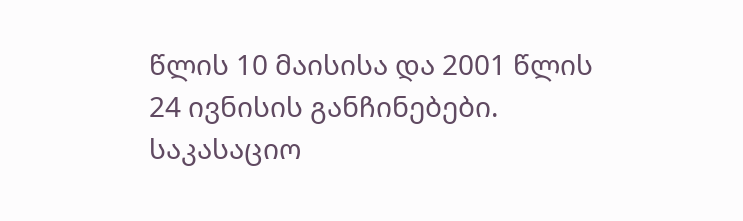წლის 10 მაისისა და 2001 წლის 24 ივნისის განჩინებები.
საკასაციო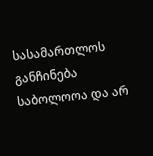სასამართლოს განჩინება საბოლოოა და არ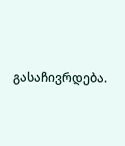გასაჩივრდება.